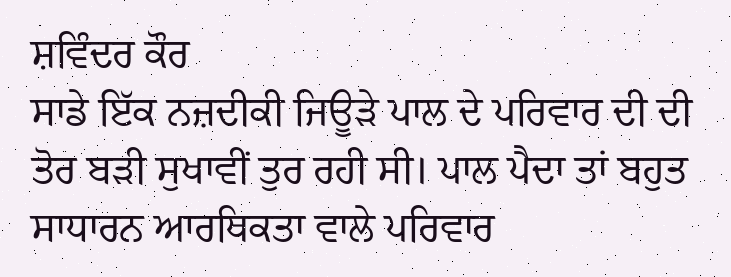ਸ਼ਵਿੰਦਰ ਕੌਰ
ਸਾਡੇ ਇੱਕ ਨਜ਼ਦੀਕੀ ਜਿਊੜੇ ਪਾਲ ਦੇ ਪਰਿਵਾਰ ਦੀ ਦੀ ਤੋਰ ਬੜੀ ਸੁਖਾਵੀਂ ਤੁਰ ਰਹੀ ਸੀ। ਪਾਲ ਪੈਦਾ ਤਾਂ ਬਹੁਤ ਸਾਧਾਰਨ ਆਰਥਿਕਤਾ ਵਾਲੇ ਪਰਿਵਾਰ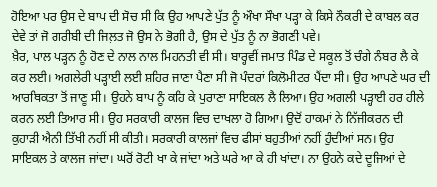ਹੋਇਆ ਪਰ ਉਸ ਦੇ ਬਾਪ ਦੀ ਸੋਚ ਸੀ ਕਿ ਉਹ ਆਪਣੇ ਪੁੱਤ ਨੂੰ ਔਖਾ ਸੌਖਾ ਪੜ੍ਹਾ ਕੇ ਕਿਸੇ ਨੌਕਰੀ ਦੇ ਕਾਬਲ ਕਰ ਦੇਵੇ ਤਾਂ ਜੋ ਗਰੀਬੀ ਦੀ ਜਿਲ਼ਤ ਜੋ ਉਸ ਨੇ ਭੋਗੀ ਹੈ, ਉਸ ਦੇ ਪੁੱਤ ਨੂੰ ਨਾ ਭੋਗਣੀ ਪਵੇ।
ਖ਼ੈਰ, ਪਾਲ ਪੜ੍ਹਨ ਨੂੰ ਹੋਣ ਦੇ ਨਾਲ ਨਾਲ ਮਿਹਨਤੀ ਵੀ ਸੀ। ਬਾਰ੍ਹਵੀਂ ਜਮਾਤ ਪਿੰਡ ਦੇ ਸਕੂਲ ਤੋਂ ਚੰਗੇ ਨੰਬਰ ਲੈ ਕੇ ਕਰ ਲਈ। ਅਗਲੇਰੀ ਪੜ੍ਹਾਈ ਲਈ ਸ਼ਹਿਰ ਜਾਣਾ ਪੈਣਾ ਸੀ ਜੋ ਪੰਦਰਾਂ ਕਿਲੋਮੀਟਰ ਪੈਂਦਾ ਸੀ। ਉਹ ਆਪਣੇ ਘਰ ਦੀ ਆਰਥਿਕਤਾ ਤੋਂ ਜਾਣੂ ਸੀ। ਉਹਨੇ ਬਾਪ ਨੂੰ ਕਹਿ ਕੇ ਪੁਰਾਣਾ ਸਾਇਕਲ ਲੈ ਲਿਆ। ਉਹ ਅਗਲੀ ਪੜ੍ਹਾਈ ਹਰ ਹੀਲੇ ਕਰਨ ਲਈ ਤਿਆਰ ਸੀ। ਉਹ ਸਰਕਾਰੀ ਕਾਲਜ ਵਿਚ ਦਾਖਲਾ ਹੋ ਗਿਆ। ਉਦੋਂ ਹਾਕਮਾਂ ਨੇ ਨਿੱਜੀਕਰਨ ਦੀ ਕੁਹਾੜੀ ਐਨੀ ਤਿੱਖੀ ਨਹੀਂ ਸੀ ਕੀਤੀ। ਸਰਕਾਰੀ ਕਾਲਜਾਂ ਵਿਚ ਫੀਸਾਂ ਬਹੁਤੀਆਂ ਨਹੀਂ ਹੁੰਦੀਆਂ ਸਨ। ਉਹ ਸਾਇਕਲ ਤੇ ਕਾਲਜ ਜਾਂਦਾ। ਘਰੋਂ ਰੋਟੀ ਖਾ ਕੇ ਜਾਂਦਾ ਅਤੇ ਘਰੇ ਆ ਕੇ ਹੀ ਖਾਂਦਾ। ਨਾ ਉਹਨੇ ਕਦੇ ਦੂਜਿਆਂ ਦੇ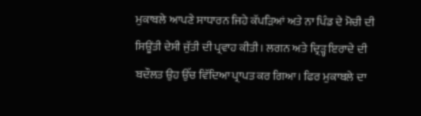ਮੁਕਾਬਲੇ ਆਪਣੇ ਸਾਧਾਰਨ ਜਿਹੇ ਕੱਪੜਿਆਂ ਅਤੇ ਨਾ ਪਿੰਡ ਦੇ ਮੋਚੀ ਦੀ ਸਿਊਂਤੀ ਦੇਸੀ ਜੁੱਤੀ ਦੀ ਪ੍ਰਵਾਹ ਕੀਤੀ। ਲਗਨ ਅਤੇ ਦ੍ਰਿੜ੍ਹ ਇਰਾਦੇ ਦੀ ਬਦੌਲਤ ਉਹ ਉੱਚ ਵਿੱਦਿਆ ਪ੍ਰਾਪਤ ਕਰ ਗਿਆ। ਫਿਰ ਮੁਕਾਬਲੇ ਦਾ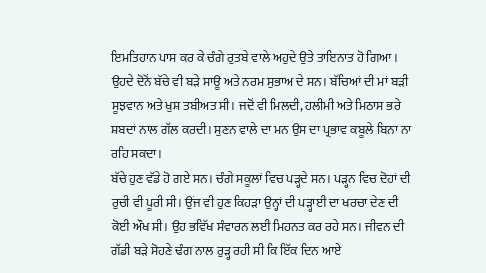ਇਮਤਿਹਾਨ ਪਾਸ ਕਰ ਕੇ ਚੰਗੇ ਰੁਤਬੇ ਵਾਲੇ ਅਹੁਦੇ ਉਤੇ ਤਾਇਨਾਤ ਹੋ ਗਿਆ।
ਉਹਦੇ ਦੋਨੋਂ ਬੱਚੇ ਵੀ ਬੜੇ ਸਾਊ ਅਤੇ ਨਰਮ ਸੁਭਾਅ ਦੇ ਸਨ। ਬੱਚਿਆਂ ਦੀ ਮਾਂ ਬੜੀ ਸੂਝਵਾਨ ਅਤੇ ਖੁਸ਼ ਤਬੀਅਤ ਸੀ। ਜਦੋਂ ਵੀ ਮਿਲਦੀ, ਹਲੀਮੀ ਅਤੇ ਮਿਠਾਸ ਭਰੇ ਸ਼ਬਦਾਂ ਨਾਲ ਗੱਲ ਕਰਦੀ। ਸੁਣਨ ਵਾਲੇ ਦਾ ਮਨ ਉਸ ਦਾ ਪ੍ਰਭਾਵ ਕਬੂਲੇ ਬਿਨਾ ਨਾ ਰਹਿ ਸਕਦਾ।
ਬੱਚੇ ਹੁਣ ਵੱਡੇ ਹੋ ਗਏ ਸਨ। ਚੰਗੇ ਸਕੂਲਾਂ ਵਿਚ ਪੜ੍ਹਦੇ ਸਨ। ਪੜ੍ਹਨ ਵਿਚ ਦੋਹਾਂ ਦੀ ਰੁਚੀ ਵੀ ਪੂਰੀ ਸੀ। ਉਂਜ ਵੀ ਹੁਣ ਕਿਹੜਾ ਉਨ੍ਹਾਂ ਦੀ ਪੜ੍ਹਾਈ ਦਾ ਖਰਚਾ ਦੇਣ ਦੀ ਕੋਈ ਔਖ ਸੀ। ਉਹ ਭਵਿੱਖ ਸੰਵਾਰਨ ਲਈ ਮਿਹਨਤ ਕਰ ਰਹੇ ਸਨ। ਜੀਵਨ ਦੀ ਗੱਡੀ ਬੜੇ ਸੋਹਣੇ ਢੰਗ ਨਾਲ ਰੁੜ੍ਹ ਰਹੀ ਸੀ ਕਿ ਇੱਕ ਦਿਨ ਆਏ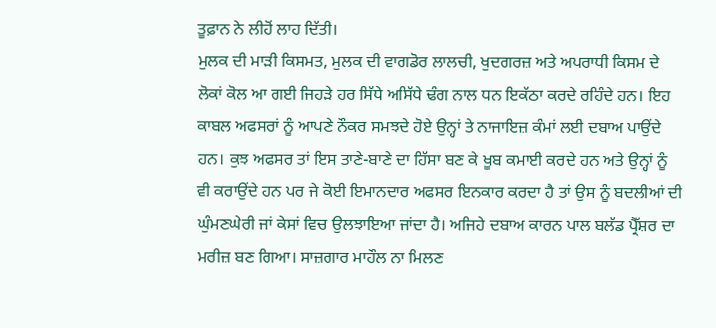ਤੂਫ਼ਾਨ ਨੇ ਲੀਹੋਂ ਲਾਹ ਦਿੱਤੀ।
ਮੁਲਕ ਦੀ ਮਾੜੀ ਕਿਸਮਤ, ਮੁਲਕ ਦੀ ਵਾਗਡੋਰ ਲਾਲਚੀ, ਖੁਦਗਰਜ਼ ਅਤੇ ਅਪਰਾਧੀ ਕਿਸਮ ਦੇ ਲੋਕਾਂ ਕੋਲ ਆ ਗਈ ਜਿਹੜੇ ਹਰ ਸਿੱਧੇ ਅਸਿੱਧੇ ਢੰਗ ਨਾਲ ਧਨ ਇਕੱਠਾ ਕਰਦੇ ਰਹਿੰਦੇ ਹਨ। ਇਹ ਕਾਬਲ ਅਫਸਰਾਂ ਨੂੰ ਆਪਣੇ ਨੌਕਰ ਸਮਝਦੇ ਹੋਏ ਉਨ੍ਹਾਂ ਤੇ ਨਾਜਾਇਜ਼ ਕੰਮਾਂ ਲਈ ਦਬਾਅ ਪਾਉਂਦੇ ਹਨ। ਕੁਝ ਅਫਸਰ ਤਾਂ ਇਸ ਤਾਣੇ-ਬਾਣੇ ਦਾ ਹਿੱਸਾ ਬਣ ਕੇ ਖੂਬ ਕਮਾਈ ਕਰਦੇ ਹਨ ਅਤੇ ਉਨ੍ਹਾਂ ਨੂੰ ਵੀ ਕਰਾਉਂਦੇ ਹਨ ਪਰ ਜੇ ਕੋਈ ਇਮਾਨਦਾਰ ਅਫਸਰ ਇਨਕਾਰ ਕਰਦਾ ਹੈ ਤਾਂ ਉਸ ਨੂੰ ਬਦਲੀਆਂ ਦੀ ਘੁੰਮਣਘੇਰੀ ਜਾਂ ਕੇਸਾਂ ਵਿਚ ਉਲਝਾਇਆ ਜਾਂਦਾ ਹੈ। ਅਜਿਹੇ ਦਬਾਅ ਕਾਰਨ ਪਾਲ ਬਲੱਡ ਪ੍ਰੈੱਸ਼ਰ ਦਾ ਮਰੀਜ਼ ਬਣ ਗਿਆ। ਸਾਜ਼ਗਾਰ ਮਾਹੌਲ ਨਾ ਮਿਲਣ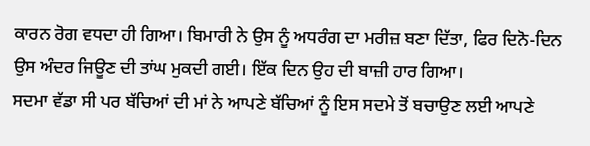ਕਾਰਨ ਰੋਗ ਵਧਦਾ ਹੀ ਗਿਆ। ਬਿਮਾਰੀ ਨੇ ਉਸ ਨੂੰ ਅਧਰੰਗ ਦਾ ਮਰੀਜ਼ ਬਣਾ ਦਿੱਤਾ, ਫਿਰ ਦਿਨੋ-ਦਿਨ ਉਸ ਅੰਦਰ ਜਿਊਣ ਦੀ ਤਾਂਘ ਮੁਕਦੀ ਗਈ। ਇੱਕ ਦਿਨ ਉਹ ਦੀ ਬਾਜ਼ੀ ਹਾਰ ਗਿਆ।
ਸਦਮਾ ਵੱਡਾ ਸੀ ਪਰ ਬੱਚਿਆਂ ਦੀ ਮਾਂ ਨੇ ਆਪਣੇ ਬੱਚਿਆਂ ਨੂੰ ਇਸ ਸਦਮੇ ਤੋਂ ਬਚਾਉਣ ਲਈ ਆਪਣੇ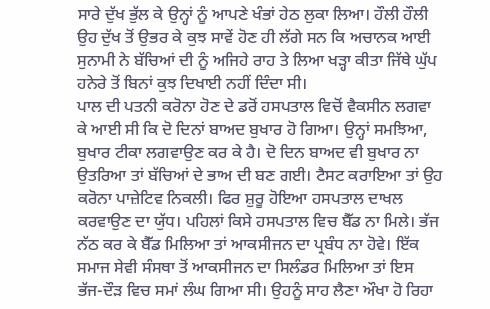ਸਾਰੇ ਦੁੱਖ ਭੁੱਲ ਕੇ ਉਨ੍ਹਾਂ ਨੂੰ ਆਪਣੇ ਖੰਭਾਂ ਹੇਠ ਲੁਕਾ ਲਿਆ। ਹੌਲੀ ਹੌਲੀ ਉਹ ਦੁੱਖ ਤੋਂ ਉਭਰ ਕੇ ਕੁਝ ਸਾਵੇਂ ਹੋਣ ਹੀ ਲੱਗੇ ਸਨ ਕਿ ਅਚਾਨਕ ਆਈ ਸੁਨਾਮੀ ਨੇ ਬੱਚਿਆਂ ਦੀ ਨੂੰ ਅਜਿਹੇ ਰਾਹ ਤੇ ਲਿਆ ਖੜ੍ਹਾ ਕੀਤਾ ਜਿੱਥੇ ਘੁੱਪ ਹਨੇਰੇ ਤੋਂ ਬਿਨਾਂ ਕੁਝ ਦਿਖਾਈ ਨਹੀਂ ਦਿੰਦਾ ਸੀ।
ਪਾਲ ਦੀ ਪਤਨੀ ਕਰੋਨਾ ਹੋਣ ਦੇ ਡਰੋਂ ਹਸਪਤਾਲ ਵਿਚੋਂ ਵੈਕਸੀਨ ਲਗਵਾ ਕੇ ਆਈ ਸੀ ਕਿ ਦੋ ਦਿਨਾਂ ਬਾਅਦ ਬੁਖਾਰ ਹੋ ਗਿਆ। ਉਨ੍ਹਾਂ ਸਮਝਿਆ, ਬੁਖਾਰ ਟੀਕਾ ਲਗਵਾਉਣ ਕਰ ਕੇ ਹੈ। ਦੋ ਦਿਨ ਬਾਅਦ ਵੀ ਬੁਖਾਰ ਨਾ ਉਤਰਿਆ ਤਾਂ ਬੱਚਿਆਂ ਦੇ ਭਾਅ ਦੀ ਬਣ ਗਈ। ਟੈਸਟ ਕਰਾਇਆ ਤਾਂ ਉਹ ਕਰੋਨਾ ਪਾਜ਼ੇਟਿਵ ਨਿਕਲੀ। ਫਿਰ ਸ਼ੁਰੂ ਹੋਇਆ ਹਸਪਤਾਲ ਦਾਖਲ ਕਰਵਾਉਣ ਦਾ ਯੁੱਧ। ਪਹਿਲਾਂ ਕਿਸੇ ਹਸਪਤਾਲ ਵਿਚ ਬੈੱਡ ਨਾ ਮਿਲੇ। ਭੱਜ ਨੱਠ ਕਰ ਕੇ ਬੈੱਡ ਮਿਲਿਆ ਤਾਂ ਆਕਸੀਜਨ ਦਾ ਪ੍ਰਬੰਧ ਨਾ ਹੋਵੇ। ਇੱਕ ਸਮਾਜ ਸੇਵੀ ਸੰਸਥਾ ਤੋਂ ਆਕਸੀਜਨ ਦਾ ਸਿਲੰਡਰ ਮਿਲਿਆ ਤਾਂ ਇਸ ਭੱਜ-ਦੌੜ ਵਿਚ ਸਮਾਂ ਲੰਘ ਗਿਆ ਸੀ। ਉਹਨੂੰ ਸਾਹ ਲੈਣਾ ਔਖਾ ਹੋ ਰਿਹਾ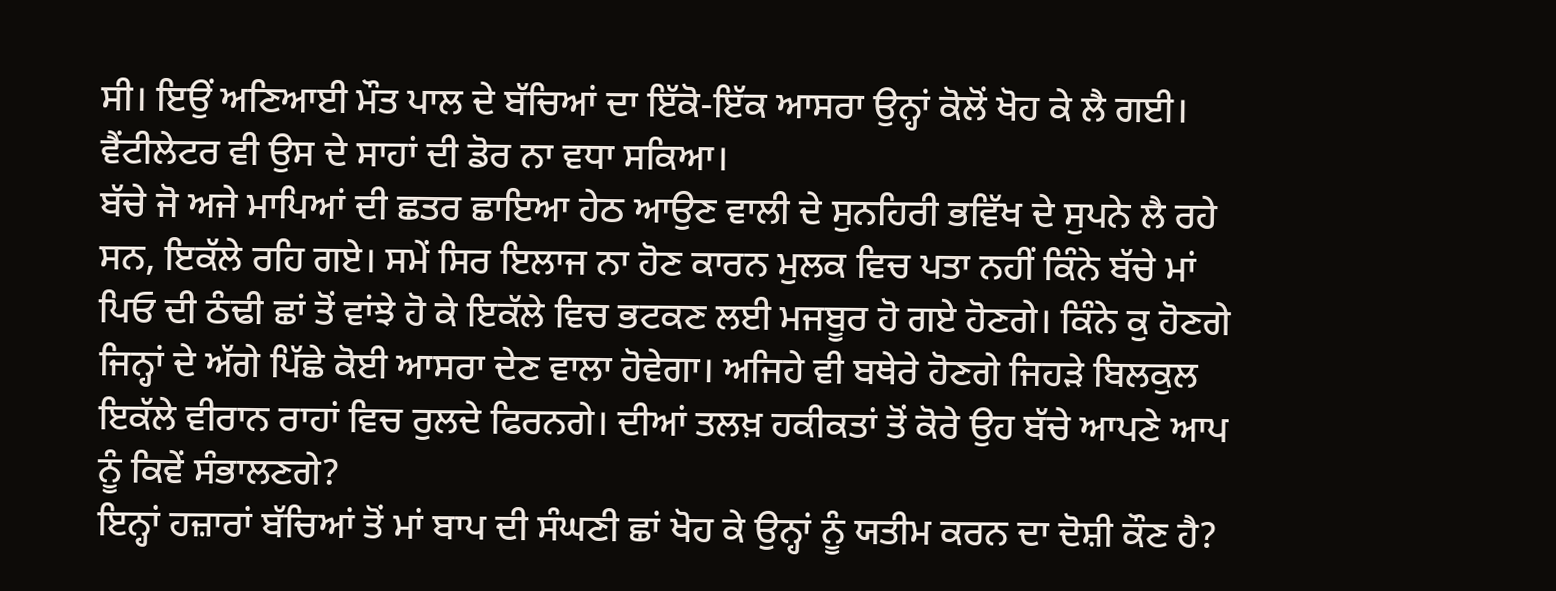ਸੀ। ਇਉਂ ਅਣਿਆਈ ਮੌਤ ਪਾਲ ਦੇ ਬੱਚਿਆਂ ਦਾ ਇੱਕੋ-ਇੱਕ ਆਸਰਾ ਉਨ੍ਹਾਂ ਕੋਲੋਂ ਖੋਹ ਕੇ ਲੈ ਗਈ। ਵੈਂਟੀਲੇਟਰ ਵੀ ਉਸ ਦੇ ਸਾਹਾਂ ਦੀ ਡੋਰ ਨਾ ਵਧਾ ਸਕਿਆ।
ਬੱਚੇ ਜੋ ਅਜੇ ਮਾਪਿਆਂ ਦੀ ਛਤਰ ਛਾਇਆ ਹੇਠ ਆਉਣ ਵਾਲੀ ਦੇ ਸੁਨਹਿਰੀ ਭਵਿੱਖ ਦੇ ਸੁਪਨੇ ਲੈ ਰਹੇ ਸਨ, ਇਕੱਲੇ ਰਹਿ ਗਏ। ਸਮੇਂ ਸਿਰ ਇਲਾਜ ਨਾ ਹੋਣ ਕਾਰਨ ਮੁਲਕ ਵਿਚ ਪਤਾ ਨਹੀਂ ਕਿੰਨੇ ਬੱਚੇ ਮਾਂ ਪਿਓ ਦੀ ਠੰਢੀ ਛਾਂ ਤੋਂ ਵਾਂਝੇ ਹੋ ਕੇ ਇਕੱਲੇ ਵਿਚ ਭਟਕਣ ਲਈ ਮਜਬੂਰ ਹੋ ਗਏ ਹੋਣਗੇ। ਕਿੰਨੇ ਕੁ ਹੋਣਗੇ ਜਿਨ੍ਹਾਂ ਦੇ ਅੱਗੇ ਪਿੱਛੇ ਕੋਈ ਆਸਰਾ ਦੇਣ ਵਾਲਾ ਹੋਵੇਗਾ। ਅਜਿਹੇ ਵੀ ਬਥੇਰੇ ਹੋਣਗੇ ਜਿਹੜੇ ਬਿਲਕੁਲ ਇਕੱਲੇ ਵੀਰਾਨ ਰਾਹਾਂ ਵਿਚ ਰੁਲਦੇ ਫਿਰਨਗੇ। ਦੀਆਂ ਤਲਖ਼ ਹਕੀਕਤਾਂ ਤੋਂ ਕੋਰੇ ਉਹ ਬੱਚੇ ਆਪਣੇ ਆਪ ਨੂੰ ਕਿਵੇਂ ਸੰਭਾਲਣਗੇ?
ਇਨ੍ਹਾਂ ਹਜ਼ਾਰਾਂ ਬੱਚਿਆਂ ਤੋਂ ਮਾਂ ਬਾਪ ਦੀ ਸੰਘਣੀ ਛਾਂ ਖੋਹ ਕੇ ਉਨ੍ਹਾਂ ਨੂੰ ਯਤੀਮ ਕਰਨ ਦਾ ਦੋਸ਼ੀ ਕੌਣ ਹੈ?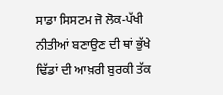ਸਾਡਾ ਸਿਸਟਮ ਜੋ ਲੋਕ-ਪੱਖੀ ਨੀਤੀਆਂ ਬਣਾਉਣ ਦੀ ਥਾਂ ਭੁੱਖੇ ਢਿੱਡਾਂ ਦੀ ਆਖ਼ਰੀ ਬੁਰਕੀ ਤੱਕ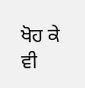ਖੋਹ ਕੇ ਵੀ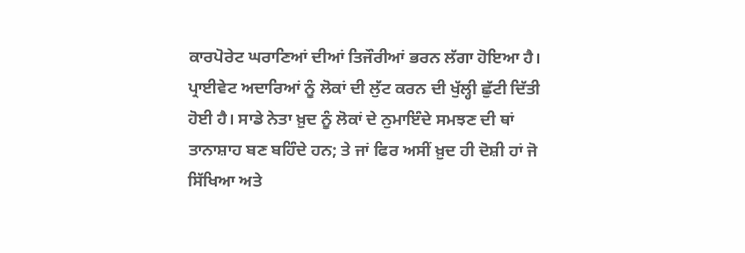ਕਾਰਪੋਰੇਟ ਘਰਾਣਿਆਂ ਦੀਆਂ ਤਿਜੌਰੀਆਂ ਭਰਨ ਲੱਗਾ ਹੋਇਆ ਹੈ। ਪ੍ਰਾਈਵੇਟ ਅਦਾਰਿਆਂ ਨੂੰ ਲੋਕਾਂ ਦੀ ਲੁੱਟ ਕਰਨ ਦੀ ਖੁੱਲ੍ਹੀ ਛੁੱਟੀ ਦਿੱਤੀ ਹੋਈ ਹੈ। ਸਾਡੇ ਨੇਤਾ ਖ਼ੁਦ ਨੂੰ ਲੋਕਾਂ ਦੇ ਨੁਮਾਇੰਦੇ ਸਮਝਣ ਦੀ ਥਾਂ ਤਾਨਾਸ਼ਾਹ ਬਣ ਬਹਿੰਦੇ ਹਨ; ਤੇ ਜਾਂ ਫਿਰ ਅਸੀਂ ਖ਼ੁਦ ਹੀ ਦੋਸ਼ੀ ਹਾਂ ਜੋ ਸਿੱਖਿਆ ਅਤੇ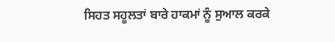ਸਿਹਤ ਸਹੂਲਤਾਂ ਬਾਰੇ ਹਾਕਮਾਂ ਨੂੰ ਸੁਆਲ ਕਰਕੇ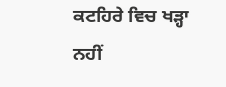ਕਟਹਿਰੇ ਵਿਚ ਖੜ੍ਹਾ ਨਹੀਂ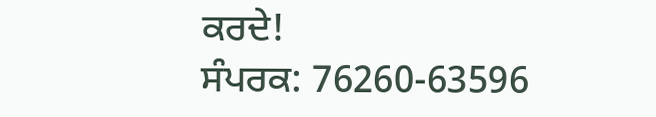ਕਰਦੇ!
ਸੰਪਰਕ: 76260-63596